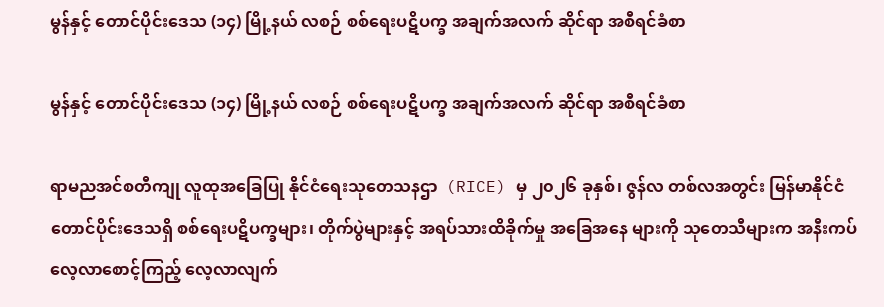မွန်နှင့် တောင်ပိုင်းဒေသ (၁၄) မြို့နယ် လစဉ် စစ်ရေးပဋိပက္ခ အချက်အလက် ဆိုင်ရာ အစီရင်ခံစာ

မွန်နှင့် တောင်ပိုင်းဒေသ (၁၄) မြို့နယ် လစဉ် စစ်ရေးပဋိပက္ခ အချက်အလက် ဆိုင်ရာ အစီရင်ခံစာ

ရာမညအင်စတီကျု လူထုအခြေပြု နိုင်ငံရေးသုတေသနဌာ  (RICE) မှ ၂၀၂၆ ခုနှစ်၊ ဇွန်လ တစ်လအတွင်း မြန်မာနိုင်ငံ တောင်ပိုင်းဒေသရှိ စစ်ရေးပဋိပက္ခများ၊ တိုက်ပွဲများနှင့် အရပ်သားထိခိုက်မှု အခြေအနေ များကို သုတေသီများက အနီးကပ် လေ့လာစောင့်ကြည့် လေ့လာလျက်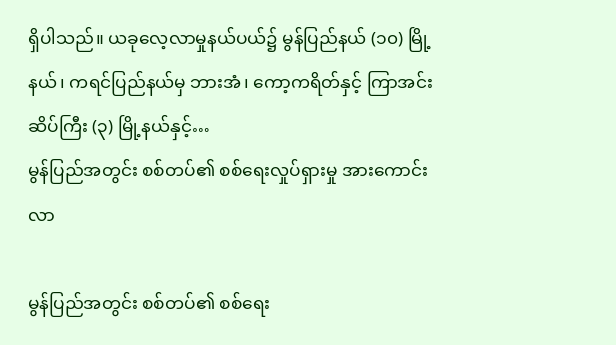ရှိပါသည်။ ယခုလေ့လာမှုနယ်ပယ်၌ မွန်ပြည်နယ် (၁၀) မြို့နယ်၊ ကရင်ပြည်နယ်မှ ဘားအံ၊ ကော့ကရိတ်နှင့် ကြာအင်းဆိပ်ကြီး (၃) မြို့နယ်နှင့်…
မွန်ပြည်အတွင်း စစ်တပ်၏ စစ်ရေးလှုပ်ရှားမှု အားကောင်းလာ

မွန်ပြည်အတွင်း စစ်တပ်၏ စစ်ရေး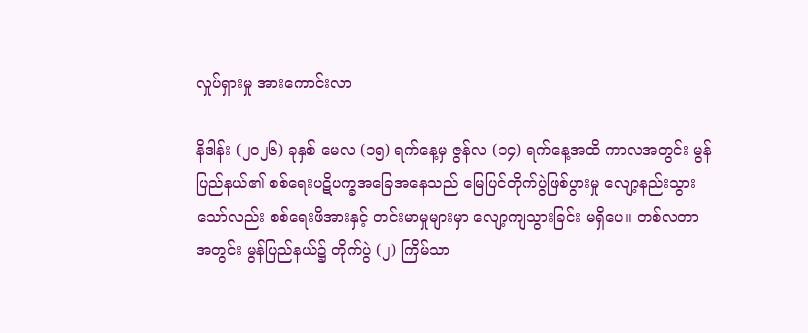လှုပ်ရှားမှု အားကောင်းလာ

နိဒါန်း (၂၀၂၆) ခုနှစ် မေလ (၁၅) ရက်နေ့မှ ဇွန်လ (၁၄) ရက်နေ့အထိ ကာလအတွင်း မွန်ပြည်နယ်၏ စစ်ရေးပဋိပက္ခအခြေအနေသည် မြေပြင်တိုက်ပွဲဖြစ်ပွားမှု လျော့နည်းသွားသော်လည်း စစ်ရေးဖိအားနှင့် တင်းမာမှုများမှာ လျော့ကျသွားခြင်း မရှိပေ။ တစ်လတာအတွင်း မွန်ပြည်နယ်၌ တိုက်ပွဲ (၂) ကြိမ်သာ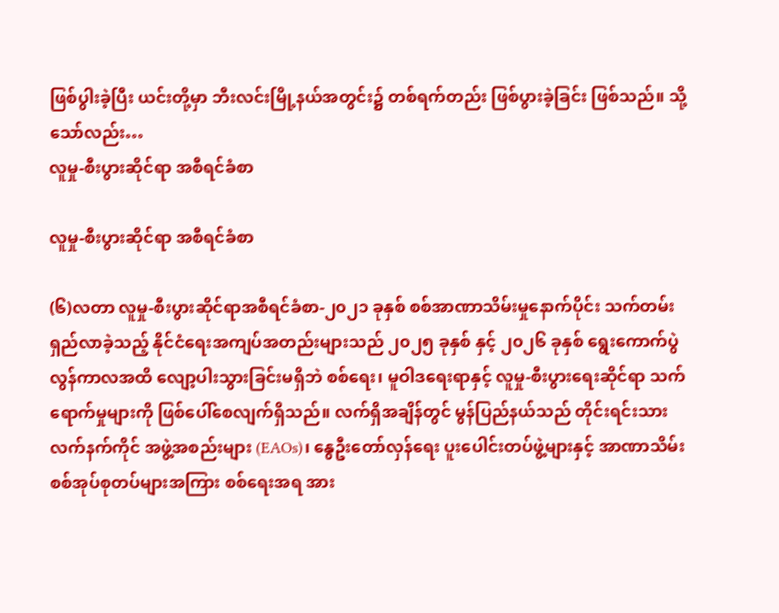ဖြစ်ပွါးခဲ့ပြီး ယင်းတို့မှာ ဘီးလင်းမြို့နယ်အတွင်း၌ တစ်ရက်တည်း ဖြစ်ပွားခဲ့ခြင်း ဖြစ်သည်။ သို့သော်လည်း…
လူမှု-စီးပွားဆိုင်ရာ အစီရင်ခံစာ

လူမှု-စီးပွားဆိုင်ရာ အစီရင်ခံစာ

(၆)လတာ လူမှု-စီးပွားဆိုင်ရာအစီရင်ခံစာ-၂၀၂၁ ခုနှစ် စစ်အာဏာသိမ်းမှုနောက်ပိုင်း သက်တမ်းရှည်လာခဲ့သည့် နိုင်ငံရေးအကျပ်အတည်းများသည် ၂၀၂၅ ခုနှစ် နှင့် ၂၀၂၆ ခုနှစ် ရွေးကောက်ပွဲလွန်ကာလအထိ လျော့ပါးသွားခြင်းမရှိဘဲ စစ်ရေး၊ မူဝါဒရေးရာနှင့် လူမှု-စီးပွားရေးဆိုင်ရာ သက်ရောက်မှုများကို ဖြစ်ပေါ်စေလျက်ရှိသည်။ လက်ရှိအချိန်တွင် မွန်ပြည်နယ်သည် တိုင်းရင်းသားလက်နက်ကိုင် အဖွဲ့အစည်းများ (EAOs)၊ နွေဦးတော်လှန်ရေး ပူးပေါင်းတပ်ဖွဲ့များနှင့် အာဏာသိမ်းစစ်အုပ်စုတပ်များအကြား စစ်ရေးအရ အား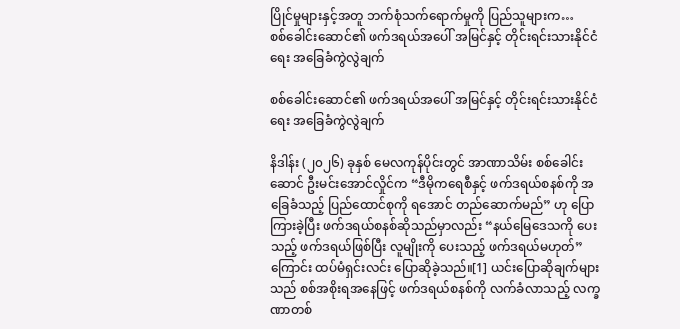ပြိုင်မှုများနှင့်အတူ ဘက်စုံသက်ရောက်မှုကို ပြည်သူများက…
စစ်ခေါင်းဆောင်၏ ဖက်ဒရယ်အပေါ် အမြင်နှင့် တိုင်းရင်းသားနိုင်ငံရေး အခြေခံကွဲလွဲချက်

စစ်ခေါင်းဆောင်၏ ဖက်ဒရယ်အပေါ် အမြင်နှင့် တိုင်းရင်းသားနိုင်ငံရေး အခြေခံကွဲလွဲချက်

နိဒါန်း (၂၀၂၆) ခုနှစ် မေလကုန်ပိုင်းတွင် အာဏာသိမ်း စစ်ခေါင်းဆောင် ဦးမင်းအောင်လှိုင်က “ဒီမိုကရေစီနှင့် ဖက်ဒရယ်စနစ်ကို အခြေခံသည့် ပြည်ထောင်စုကို ရအောင် တည်ဆောက်မည်” ဟု ပြောကြားခဲ့ပြီး ဖက်ဒရယ်စနစ်ဆိုသည်မှာလည်း “နယ်မြေဒေသကို ပေးသည့် ဖက်ဒရယ်ဖြစ်ပြီး လူမျိုးကို ပေးသည့် ဖက်ဒရယ်မဟုတ်” ကြောင်း ထပ်မံရှင်းလင်း ပြောဆိုခဲ့သည်။[1] ယင်းပြောဆိုချက်များသည် စစ်အစိုးရအနေဖြင့် ဖက်ဒရယ်စနစ်ကို လက်ခံလာသည့် လက္ခဏာတစ်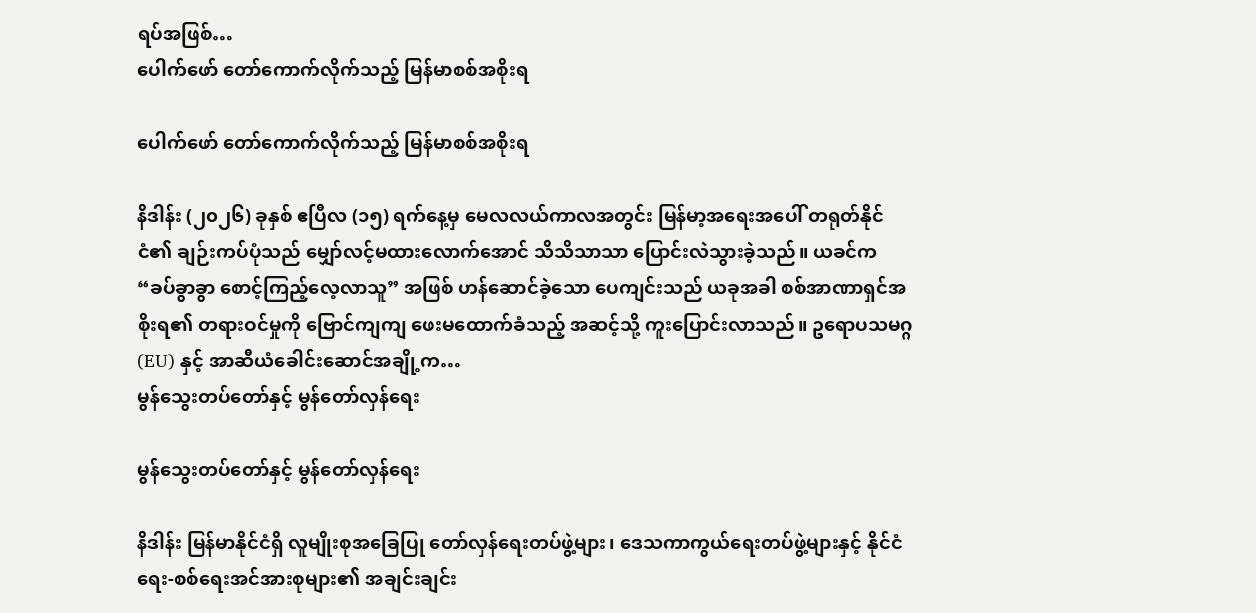ရပ်အဖြစ်…
ပေါက်ဖော် တော်ကောက်လိုက်သည့် မြန်မာစစ်အစိုးရ

ပေါက်ဖော် တော်ကောက်လိုက်သည့် မြန်မာစစ်အစိုးရ

နိဒါန်း (၂၀၂၆) ခုနှစ် ဧပြီလ (၁၅) ရက်နေ့မှ မေလလယ်ကာလအတွင်း မြန်မာ့အရေးအပေါ် တရုတ်နိုင်ငံ၏ ချဉ်းကပ်ပုံသည် မျှော်လင့်မထားလောက်အောင် သိသိသာသာ ပြောင်းလဲသွားခဲ့သည်။ ယခင်က “ခပ်ခွာခွာ စောင့်ကြည့်လေ့လာသူ” အဖြစ် ဟန်ဆောင်ခဲ့သော ပေကျင်းသည် ယခုအခါ စစ်အာဏာရှင်အစိုးရ၏ တရားဝင်မှုကို ဗြောင်ကျကျ ဖေးမထောက်ခံသည့် အဆင့်သို့ ကူးပြောင်းလာသည်။ ဥရောပသမဂ္ဂ (EU) နှင့် အာဆီယံခေါင်းဆောင်အချို့က…
မွန်သွေးတပ်တော်နှင့် မွန်တော်လှန်ရေး

မွန်သွေးတပ်တော်နှင့် မွန်တော်လှန်ရေး

နိဒါန်း မြန်မာနိုင်ငံရှိ လူမျိုးစုအခြေပြု တော်လှန်ရေးတပ်ဖွဲ့များ၊ ဒေသကာကွယ်ရေးတပ်ဖွဲ့များနှင့် နိုင်ငံရေး-စစ်ရေးအင်အားစုများ၏ အချင်းချင်း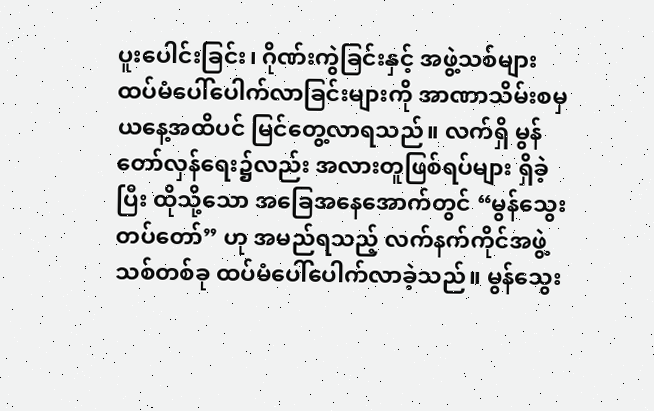ပူးပေါင်းခြင်း၊ ဂိုဏ်းကွဲခြင်းနှင့် အဖွဲ့သစ်များ ထပ်မံပေါ်ပေါက်လာခြင်းများကို အာဏာသိမ်းစမှ ယနေ့အထိပင် မြင်တွေ့လာရသည်။ လက်ရှိ မွန်တော်လှန်ရေး၌လည်း အလားတူဖြစ်ရပ်များ ရှိခဲ့ပြီး ထိုသို့သော အခြေအနေအောက်တွင် “မွန်သွေးတပ်တော်” ဟု အမည်ရသည့် လက်နက်ကိုင်အဖွဲ့သစ်တစ်ခု ထပ်မံပေါ်ပေါက်လာခဲ့သည်။ မွန်သွေး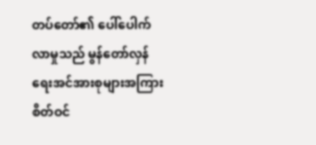တပ်တော်၏ ပေါ်ပေါက်လာမှုသည် မွန်တော်လှန်ရေးအင်အားစုများအကြား စိတ်ဝင်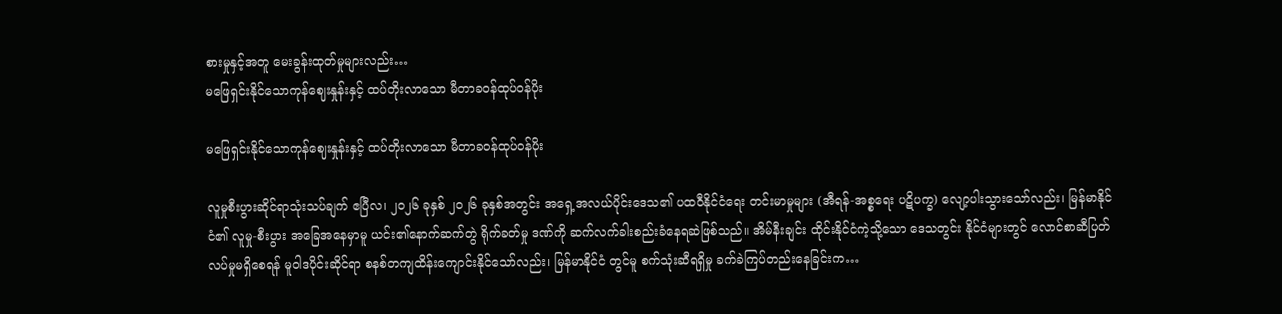စားမှုနှင့်အတူ မေးခွန်းထုတ်မှုများလည်း…
မဖြေရှင်းနိုင်သောကုန်ဈေးနှုန်းနှင့် ထပ်တိုးလာသော မီတာခဝန်ထုပ်ဝန်ပိုး

မဖြေရှင်းနိုင်သောကုန်ဈေးနှုန်းနှင့် ထပ်တိုးလာသော မီတာခဝန်ထုပ်ဝန်ပိုး

လူမှုစီးပွားဆိုင်ရာသုံးသပ်ချက် ဧပြီလ၊ ၂၀၂၆ ခုနှစ် ၂၀၂၆ ခုနှစ်အတွင်း အရှေ့အလယ်ပိုင်းဒေသ၏ ပထဝီနိုင်ငံရေး တင်းမာမှုများ (အီရန်-အစ္စရေး ပဋိပက္ခ) လျော့ပါးသွားသော်လည်း၊ မြန်မာနိုင်ငံ၏ လူမှု-စီးပွား အခြေအနေမှာမူ ယင်း၏နောက်ဆက်တွဲ ရိုက်ခတ်မှု ဒဏ်ကို ဆက်လက်ခါးစည်းခံနေရဆဲဖြစ်သည်။ အိမ်နီးချင်း ထိုင်းနိုင်ငံကဲ့သို့သော ဒေသတွင်း နိုင်ငံများတွင် လောင်စာဆီပြတ်လပ်မှုမရှိစေရန် မူဝါဒပိုင်းဆိုင်ရာ စနစ်တကျထိန်းကျောင်းနိုင်သော်လည်း၊ မြန်မာနိုင်ငံ တွင်မူ စက်သုံးဆီရရှိမှု ခက်ခဲကြပ်တည်းနေခြင်းက…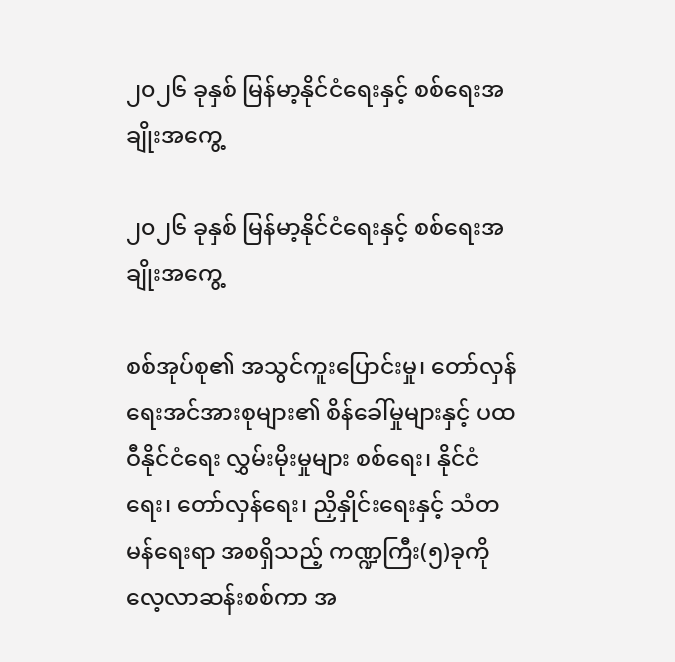၂၀၂၆ ခုနှစ် မြန်မာ့နိုင်ငံရေးနှင့် စစ်ရေးအချိုးအကွေ့

၂၀၂၆ ခုနှစ် မြန်မာ့နိုင်ငံရေးနှင့် စစ်ရေးအချိုးအကွေ့

စစ်အုပ်စု၏ အသွင်ကူးပြောင်းမှု၊ တော်လှန်ရေးအင်အားစုများ၏ စိန်ခေါ်မှုများနှင့် ပထဝီနိုင်ငံရေး လွှမ်းမိုးမှုများ စစ်ရေး၊ နိုင်ငံရေး၊ တော်လှန်ရေး၊ ညှိနှိုင်းရေးနှင့် သံတမန်ရေးရာ အစရှိသည့် ကဏ္ဍကြီး(၅)ခုကို လေ့လာဆန်းစစ်ကာ အ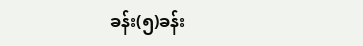ခန်း(၅)ခန်း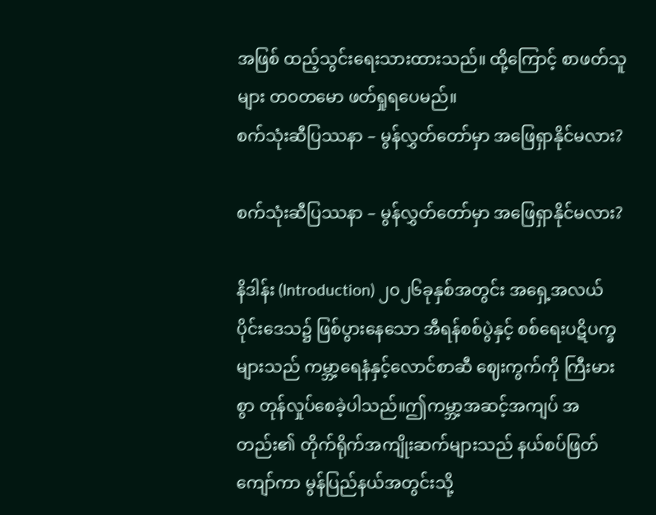အဖြစ် ထည့်သွင်းရေးသားထားသည်။ ထို့ကြောင့် စာဖတ်သူများ တဝတမော ဖတ်ရှုရပေမည်။
စက်သုံးဆီပြဿနာ – မွန်လွှတ်တော်မှာ အဖြေရှာနိုင်မလား?

စက်သုံးဆီပြဿနာ – မွန်လွှတ်တော်မှာ အဖြေရှာနိုင်မလား?

နိဒါန်း (Introduction) ၂၀၂၆ခုနှစ်အတွင်း အရှေ့အလယ်ပိုင်းဒေသ၌ ဖြစ်ပွားနေသော အီရန်စစ်ပွဲနှင့် စစ်ရေးပဋိပက္ခများသည် ကမ္ဘာ့ရေနံနှင့်လောင်စာဆီ ဈေးကွက်ကို ကြီးမားစွာ တုန်လှုပ်စေခဲ့ပါသည်။ဤကမ္ဘာ့အဆင့်အကျပ် အတည်း၏ တိုက်ရိုက်အကျိုးဆက်များသည် နယ်စပ်ဖြတ်ကျော်ကာ မွန်ပြည်နယ်အတွင်းသို့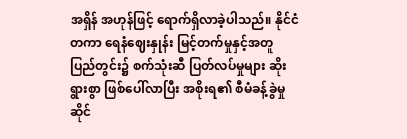အရှိန် အဟုန်ဖြင့် ရောက်ရှိလာခဲ့ပါသည်။ နိုင်ငံတကာ ရေနံဈေးနှုန်း မြင့်တက်မှုနှင့်အတူ ပြည်တွင်း၌ စက်သုံးဆီ ပြတ်လပ်မှုများ ဆိုးရွားစွာ ဖြစ်ပေါ်လာပြီး အစိုးရ၏ စီမံခန့်ခွဲမှုဆိုင်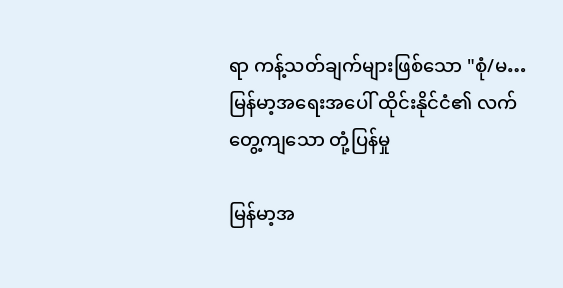ရာ ကန့်သတ်ချက်များဖြစ်သော "စုံ/မ…
မြန်မာ့အရေးအပေါ် ထိုင်းနိုင်ငံ၏ လက်တွေ့ကျသော တုံ့ပြန်မှု

မြန်မာ့အ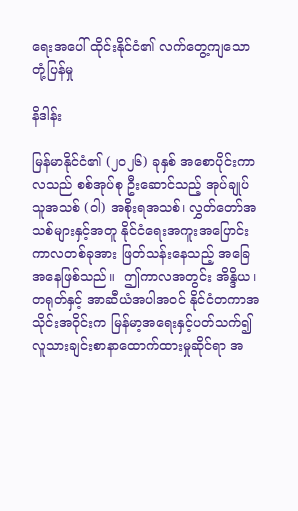ရေးအပေါ် ထိုင်းနိုင်ငံ၏ လက်တွေ့ကျသော တုံ့ပြန်မှု

နိဒါန်း

မြန်မာနိုင်ငံ၏ (၂၀၂၆) ခုနှစ် အစောပိုင်းကာလသည် စစ်အုပ်စု ဦးဆောင်သည့် အုပ်ချုပ်သူအသစ် (ဝါ) အစိုးရအသစ်၊ လွှတ်တော်အသစ်များနှင့်အတူ နိုင်ငံရေးအကူးအပြောင်းကာလတစ်ခုအား ဖြတ်သန်းနေသည့် အခြေအနေဖြစ်သည်။  ဤကာလအတွင်း အိန္ဒိယ၊ တရုတ်နှင့် အာဆီယံအပါအဝင် နိုင်ငံတကာအသိုင်းအဝိုင်းက မြန်မာ့အရေးနှင့်ပတ်သက်၍ လူသားချင်းစာနာထောက်ထားမှုဆိုင်ရာ အ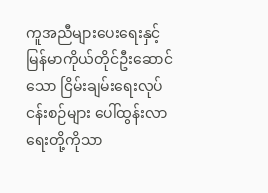ကူအညီများပေးရေးနှင့် မြန်မာကိုယ်တိုင်ဦးဆောင်သော ငြိမ်းချမ်းရေးလုပ်ငန်းစဉ်များ ပေါ်ထွန်းလာရေးတို့ကိုသာ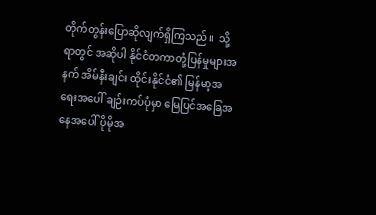တိုက်တွန်းပြောဆိုလျက်ရှိကြသည်။  သို့ရာတွင် အဆိုပါ နိုင်ငံတကာတုံ့ပြန်မှုများအနက် အိမ်နီးချင်း ထိုင်းနိုင်ငံ၏ မြန်မာ့အရေးအပေါ် ချဉ်းကပ်ပုံမှာ မြေပြင်အခြေအနေအပေါ် ပိုမိုအ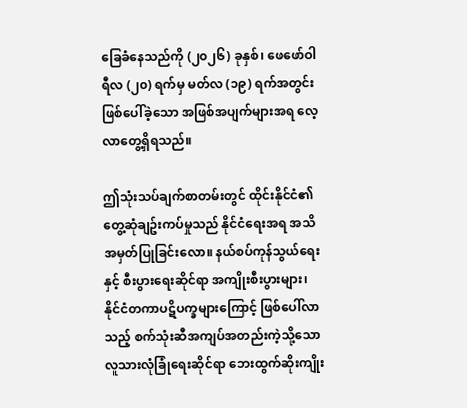ခြေခံနေသည်ကို (၂၀၂၆) ခုနှစ်၊ ဖေဖော်ဝါရီလ (၂၀) ရက်မှ မတ်လ (၁၉) ရက်အတွင်း ဖြစ်ပေါ်ခဲ့သော အဖြစ်အပျက်များအရ လေ့လာတွေ့ရှိရသည်။

ဤသုံးသပ်ချက်စာတမ်းတွင် ထိုင်းနိုင်ငံ၏ တွေ့ဆုံချဥ်းကပ်မှုသည် နိုင်ငံရေးအရ အသိအမှတ်ပြုခြင်းလော။ နယ်စပ်ကုန်သွယ်ရေးနှင့် စီးပွားရေးဆိုင်ရာ အကျိုးစီးပွားများ၊  နိုင်ငံတကာပဋိပက္ခများကြောင့် ဖြစ်ပေါ်လာသည့် စက်သုံးဆီအကျပ်အတည်းကဲ့သို့သော လူသားလုံခြုံရေးဆိုင်ရာ ဘေးထွက်ဆိုးကျိုး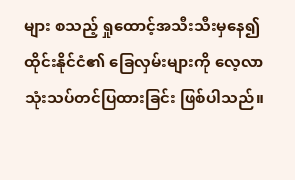များ စသည့် ရှုထောင့်အသီးသီးမှနေ၍ ထိုင်းနိုင်ငံ၏ ခြေလှမ်းများကို လေ့လာသုံးသပ်တင်ပြထားခြင်း ဖြစ်ပါသည်။